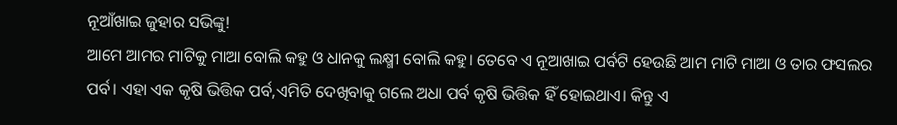ନୂଆଁଖାଇ ଜୁହାର ସଭିଙ୍କୁ!
ଆମେ ଆମର ମାଟିକୁ ମାଆ ବୋଲି କହୁ ଓ ଧାନକୁ ଲକ୍ଷ୍ମୀ ବୋଲି କହୁ। ତେବେ ଏ ନୂଆଖାଇ ପର୍ବଟି ହେଉଛି ଆମ ମାଟି ମାଆ ଓ ତାର ଫସଲର ପର୍ବ। ଏହା ଏକ କୃଷି ଭିତ୍ତିକ ପର୍ବ,ଏମିତି ଦେଖିବାକୁ ଗଲେ ଅଧା ପର୍ବ କୃଷି ଭିତ୍ତିକ ହିଁ ହୋଇଥାଏ। କିନ୍ତୁ ଏ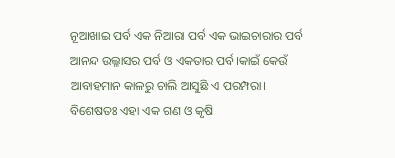ନୂଆଖାଇ ପର୍ବ ଏକ ନିଆରା ପର୍ବ ଏକ ଭାଇଚାରାର ପର୍ବ ଆନନ୍ଦ ଉଲ୍ଳାସର ପର୍ବ ଓ ଏକତାର ପର୍ବ।କାଇଁ କେଉଁ ଆବାହମାନ କାଳରୁ ଚାଲି ଆସୁଛି ଏ ପରମ୍ପରା।
ବିଶେଷତଃ ଏହା ଏକ ଗଣ ଓ କୃଷି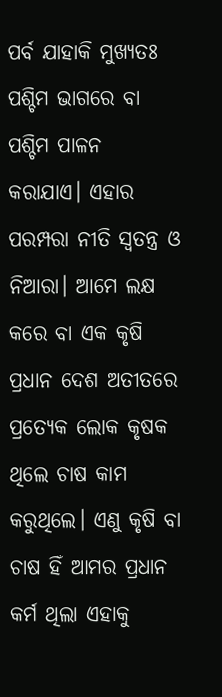ପର୍ବ ଯାହାକି ମୁଖ୍ୟତଃ ପଶ୍ଚିମ ଭାଗରେ ବା ପଶ୍ଚିମ ପାଳନ କରାଯାଏ। ଏହାର ପରମ୍ପରା ନୀତି ସ୍ବତନ୍ତ୍ର ଓ ନିଆରା। ଆମେ ଲକ୍ଷ କରେ ବା ଏକ କୃଷି ପ୍ରଧାନ ଦେଶ ଅତୀତରେ ପ୍ରତ୍ୟେକ ଲୋକ କୃଷକ ଥିଲେ ଚାଷ କାମ କରୁଥିଲେ। ଏଣୁ କୃଷି ବା ଚାଷ ହିଁ ଆମର ପ୍ରଧାନ କର୍ମ ଥିଲା ଏହାକୁ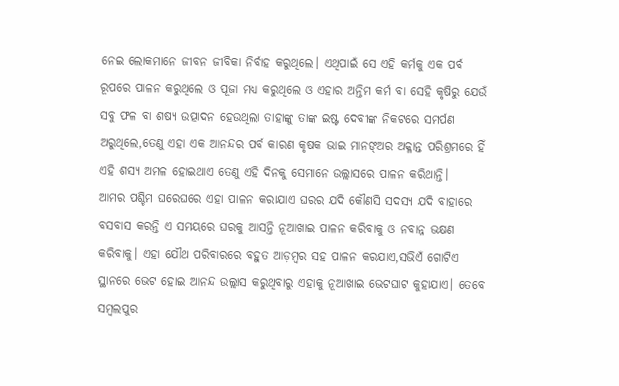ନେଇ ଲୋକମାନେ ଜୀବନ ଜୀବିକା ନିର୍ବାହ କରୁଥିଲେ। ଏଥିପାଇଁ ସେ ଏହି କର୍ମକୁ ଏକ ପର୍ବ ରୂପରେ ପାଳନ କରୁଥିଲେ ଓ ପୂଜା ମଧ୍ୟ କରୁଥିଲେ ଓ ଏହାର ଅନ୍ତିମ କର୍ମ ବା ସେହି କୃଷିରୁ ଯେଉଁ ସବୁ ଫଳ ବା ଶଷ୍ୟ ଉତ୍ପାଦନ ହେଉଥିଲା ତାହାଙ୍କୁ ତାଙ୍କ ଇଷ୍ଟ ଦେବୀଙ୍କ ନିକଟରେ ସମର୍ପଣ ଅରୁଥିଲେ,ତେଣୁ ଏହା ଏକ ଆନନ୍ଦର ପର୍ବ କାରଣ କୃଷକ ଭାଇ ମାନଙ୍ଅର ଅକ୍ଳାନ୍ତ ପରିଶ୍ରମରେ ହିଁ ଏହି ଶସ୍ୟ ଅମଳ ହୋଇଥାଏ ତେଣୁ ଏହି ଦିନକୁ ସେମାନେ ଉଲ୍ଲାସରେ ପାଳନ କରିଥାନ୍ତି।
ଆମର ପଶ୍ଚିମ ଘରେଘରେ ଏହା ପାଳନ କରାଯାଏ ଘରର ଯଦି କୌଣସି ସଦସ୍ୟ ଯଦି ବାହାରେ ବସବାସ କରନ୍ତି ଏ ସମୟରେ ଘରକୁ ଆସନ୍ତି ନୂଆଖାଇ ପାଳନ କରିବାକୁ ଓ ନବାନ୍ନ ଭକ୍ଷଣ କରିବାକୁ। ଏହା ଯୌଥ ପରିବାରରେ ବହୁତ ଆଡ଼ମ୍ବର ସହ ପାଳନ କରଯାଏ,ସଭିଏଁ ଗୋଟିଏ ସ୍ଥାନରେ ଭେଟ ହୋଇ ଆନନ୍ଦ ଉଲ୍ଲାସ କରୁଥିବାରୁ ଏହାକୁ ନୂଆଖାଇ ଭେଟଘାଟ କୁହାଯାଏ। ତେବେ ସମ୍ବଲପୁର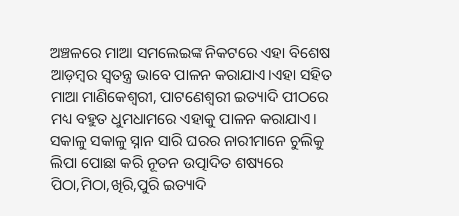ଅଞ୍ଚଳରେ ମାଆ ସମଲେଇଙ୍କ ନିକଟରେ ଏହା ବିଶେଷ ଆଡ଼ମ୍ବର ସ୍ବତନ୍ତ୍ର ଭାବେ ପାଳନ କରାଯାଏ।ଏହା ସହିତ ମାଆ ମାଣିକେଶ୍ବରୀ, ପାଟଣେଶ୍ୱରୀ ଇତ୍ୟାଦି ପୀଠରେ ମଧ୍ୟ ବହୁତ ଧୁମଧାମରେ ଏହାକୁ ପାଳନ କରାଯାଏ। ସକାଳୁ ସକାଳୁ ସ୍ନାନ ସାରି ଘରର ନାରୀମାନେ ଚୁଲିକୁ ଲିପା ପୋଛା କରି ନୂତନ ଉତ୍ପାଦିତ ଶଷ୍ୟରେ ପିଠା,ମିଠା,ଖିରି,ପୁରି ଇତ୍ୟାଦି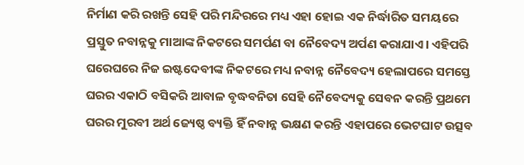ନିର୍ମାଣ କରି ରଖନ୍ତି ସେହି ପରି ମନ୍ଦିରରେ ମଧ୍ୟ ଏହା ହୋଇ ଏକ ନିର୍ଦ୍ଧାରିତ ସମୟରେ ପ୍ରସ୍ତୁତ ନବାନ୍ନକୁ ମାଆଙ୍କ ନିକଟରେ ସମର୍ପଣ ବା ନୈବେଦ୍ୟ ଅର୍ପଣ କରାଯାଏ। ଏହିପରି ଘରେଘରେ ନିଜ ଇଷ୍ଟଦେବୀଙ୍କ ନିକଟରେ ମଧ୍ୟ ନବାନ୍ନ ନୈବେଦ୍ୟ ହେଲାପରେ ସମସ୍ତେ ଘରର ଏକାଠି ବସିକରି ଆବାଳ ବୃଦ୍ଧବନିତା ସେହି ନୈବେଦ୍ୟକୁ ସେବନ କରନ୍ତି ପ୍ରଥମେ ଘରର ମୁରବୀ ଅର୍ଥ ଜ୍ୟେଷ୍ଠ ବ୍ୟକ୍ତି ହିଁ ନବାନ୍ନ ଭକ୍ଷଣ କରନ୍ତି ଏହାପରେ ଭେଟଘାଟ ଉତ୍ସବ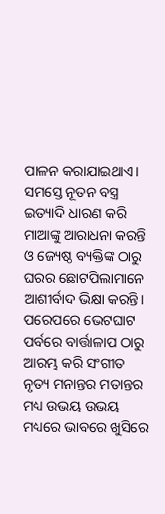ପାଳନ କରାଯାଇଥାଏ।
ସମସ୍ତେ ନୂତନ ବସ୍ତ୍ର ଇତ୍ୟାଦି ଧାରଣ କରି ମାଆଙ୍କୁ ଆରାଧନା କରନ୍ତି ଓ ଜ୍ୟେଷ୍ଠ ବ୍ୟକ୍ତିଙ୍କ ଠାରୁ ଘରର ଛୋଟପିଲାମାନେ ଆଶୀର୍ବାଦ ଭିକ୍ଷା କରନ୍ତି। ପରେପରେ ଭେଟଘାଟ ପର୍ବରେ ବାର୍ତ୍ତାଳାପ ଠାରୁ ଆରମ୍ଭ କରି ସଂଗୀତ ନୃତ୍ୟ ମନାନ୍ତର ମତାନ୍ତର ମଧ୍ୟ ଉଭୟ ଉଭୟ ମଧ୍ୟରେ ଭାବରେ ଖୁସିରେ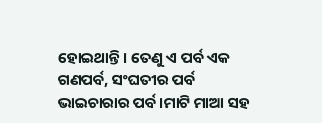ହୋଇଥାନ୍ତି। ତେଣୁ ଏ ପର୍ବ ଏକ ଗଣପର୍ବ, ସଂଘତୀର ପର୍ବ ଭାଇଚାରାର ପର୍ବ।ମାଟି ମାଆ ସହ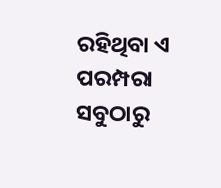ରହିଥିବା ଏ ପରମ୍ପରା ସବୁଠାରୁ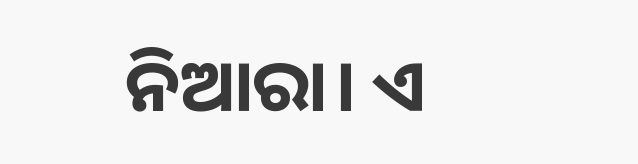ନିଆରା। ଏ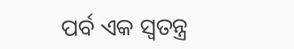ପର୍ବ ଏକ ସ୍ବତନ୍ତ୍ର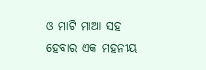ଓ ମାଟି ମାଆ ସହ ହେବାର ଏକ ମହନୀୟ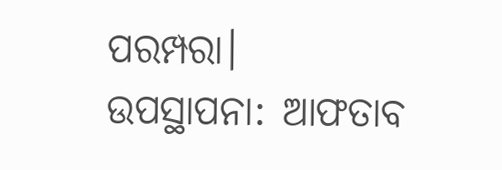ପରମ୍ପରା।
ଉପସ୍ଥାପନା: ଆଫତାବ